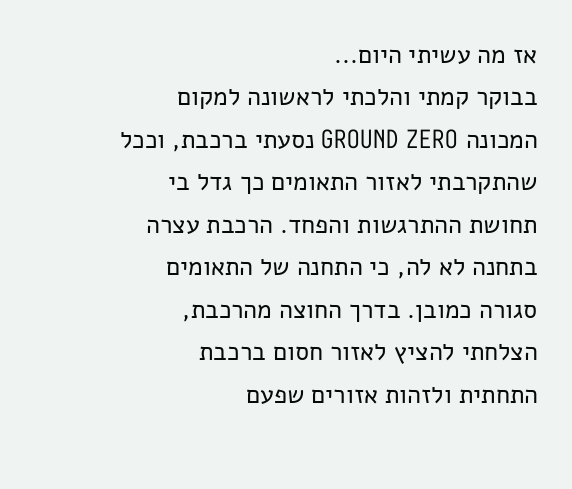אז מה עשיתי היום...
בבוקר קמתי והלכתי לראשונה למקום המכונה GROUND ZERO נסעתי ברכבת, וככל שהתקרבתי לאזור התאומים כך גדל בי תחושת ההתרגשות והפחד. הרכבת עצרה בתחנה לא לה, כי התחנה של התאומים סגורה כמובן. בדרך החוצה מהרכבת, הצלחתי להציץ לאזור חסום ברכבת התחתית ולזהות אזורים שפעם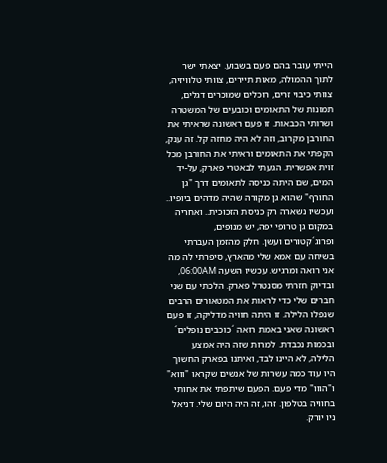הייתי עובר בהם פעם בשבוע. יצאתי ישר לתוך ההמולה, מאות תיירים, צוותי טלוויזיה, צוותי כיבוי זרים, רוכלים שמוכרים דגלים, תמונות של התאומים וכובעים של המשטרה ושרותי הכבאות. זו פעם ראשונה שראיתי את החורבן מקרוב, וזה לא היה מחזה קל. זה ענק, הקפתי את התאומים וראיתי את החורבן מכל זוית אפשרית. הגעתי לבאטרי פארק, על-יד המים, שם היתה כניסה לתאומים דרך "גן החורף" שהוא גן מקורה שהיה מדהים ביופיו.. ועכשיו נשארה רק כניסת הזכוכית.. ואחריה במקום גן טרופי יפה, יש מנופים, ופרוג´קטורים ועשן. חלק מהזמן העברתי בשיחה עם אמא שלי מהארץ, סיפרתי לה מה אני רואה ומרגיש. עכשיו השעה 06:00AM, ובדיוק חזרתי מסנטרל פארק. הלכתי עם שני חברים שלי כדי לראות את המטאורים הרבים שנפלו הלילה. זו היתה חוויה מדליקה, זו פעם ראשונה שאני באמת רואה ´כוכבים נופלים´ ובכמות נכבדת. למרות שזה היה אמצע הלילה, לא היינו לבד, ואיתנו בפארק החשוך היו עוד כמה עשרות של אנשים שקראו "וווא" ו"הווו" מדי פעם. הפעם שיתפתי את אחותי בחוויה בטלפון. זהו, זה היה היום שלי. דניאל ניו יורק.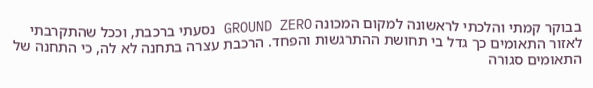בבוקר קמתי והלכתי לראשונה למקום המכונה GROUND ZERO נסעתי ברכבת, וככל שהתקרבתי לאזור התאומים כך גדל בי תחושת ההתרגשות והפחד. הרכבת עצרה בתחנה לא לה, כי התחנה של התאומים סגורה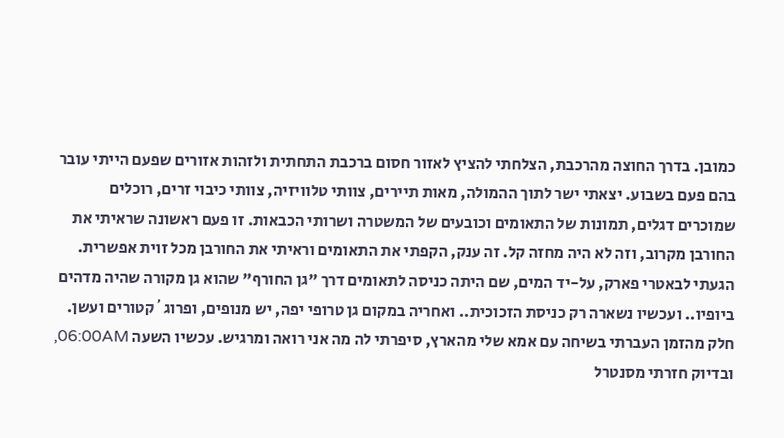כמובן. בדרך החוצה מהרכבת, הצלחתי להציץ לאזור חסום ברכבת התחתית ולזהות אזורים שפעם הייתי עובר בהם פעם בשבוע. יצאתי ישר לתוך ההמולה, מאות תיירים, צוותי טלוויזיה, צוותי כיבוי זרים, רוכלים שמוכרים דגלים, תמונות של התאומים וכובעים של המשטרה ושרותי הכבאות. זו פעם ראשונה שראיתי את החורבן מקרוב, וזה לא היה מחזה קל. זה ענק, הקפתי את התאומים וראיתי את החורבן מכל זוית אפשרית. הגעתי לבאטרי פארק, על-יד המים, שם היתה כניסה לתאומים דרך "גן החורף" שהוא גן מקורה שהיה מדהים ביופיו.. ועכשיו נשארה רק כניסת הזכוכית.. ואחריה במקום גן טרופי יפה, יש מנופים, ופרוג´קטורים ועשן. חלק מהזמן העברתי בשיחה עם אמא שלי מהארץ, סיפרתי לה מה אני רואה ומרגיש. עכשיו השעה 06:00AM, ובדיוק חזרתי מסנטרל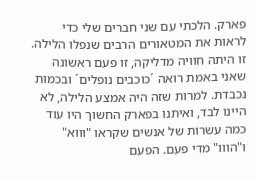פארק. הלכתי עם שני חברים שלי כדי לראות את המטאורים הרבים שנפלו הלילה. זו היתה חוויה מדליקה, זו פעם ראשונה שאני באמת רואה ´כוכבים נופלים´ ובכמות נכבדת. למרות שזה היה אמצע הלילה, לא היינו לבד, ואיתנו בפארק החשוך היו עוד כמה עשרות של אנשים שקראו "וווא" ו"הווו" מדי פעם. הפעם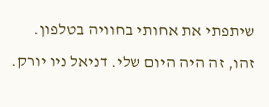שיתפתי את אחותי בחוויה בטלפון. זהו, זה היה היום שלי. דניאל ניו יורק.